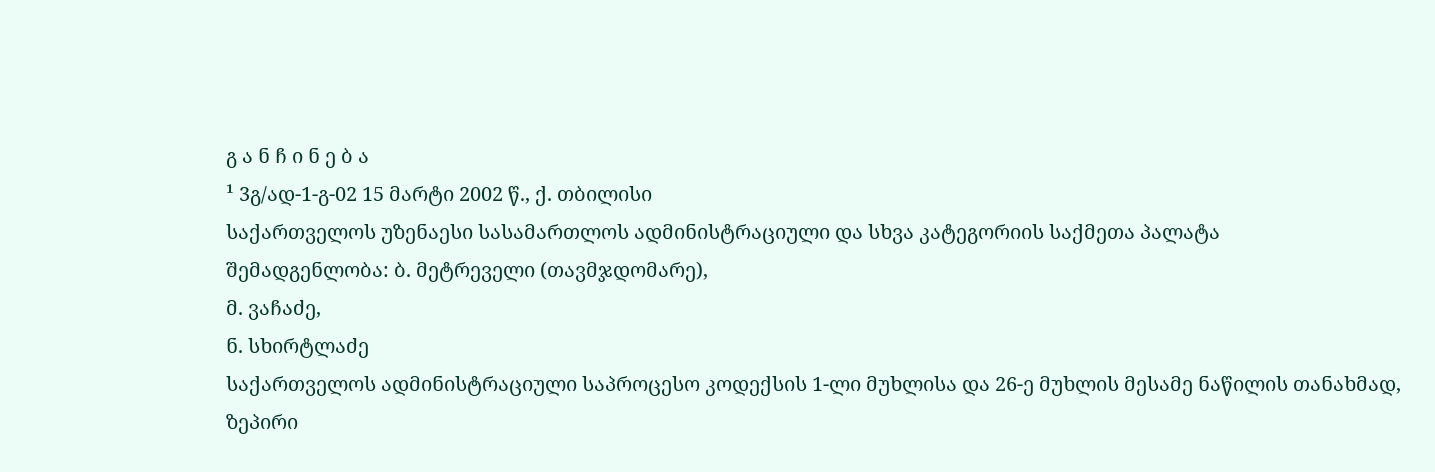გ ა ნ ჩ ი ნ ე ბ ა
¹ 3გ/ად-1-გ-02 15 მარტი 2002 წ., ქ. თბილისი
საქართველოს უზენაესი სასამართლოს ადმინისტრაციული და სხვა კატეგორიის საქმეთა პალატა
შემადგენლობა: ბ. მეტრეველი (თავმჯდომარე),
მ. ვაჩაძე,
ნ. სხირტლაძე
საქართველოს ადმინისტრაციული საპროცესო კოდექსის 1-ლი მუხლისა და 26-ე მუხლის მესამე ნაწილის თანახმად, ზეპირი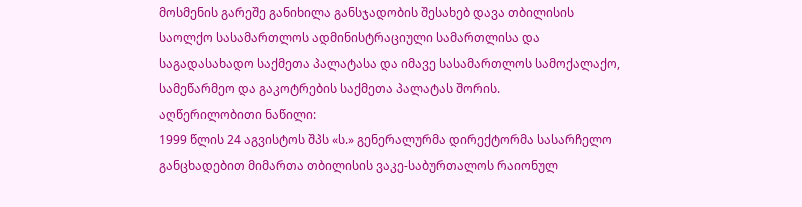მოსმენის გარეშე განიხილა განსჯადობის შესახებ დავა თბილისის საოლქო სასამართლოს ადმინისტრაციული სამართლისა და საგადასახადო საქმეთა პალატასა და იმავე სასამართლოს სამოქალაქო, სამეწარმეო და გაკოტრების საქმეთა პალატას შორის.
აღწერილობითი ნაწილი:
1999 წლის 24 აგვისტოს შპს «ს.» გენერალურმა დირექტორმა სასარჩელო განცხადებით მიმართა თბილისის ვაკე-საბურთალოს რაიონულ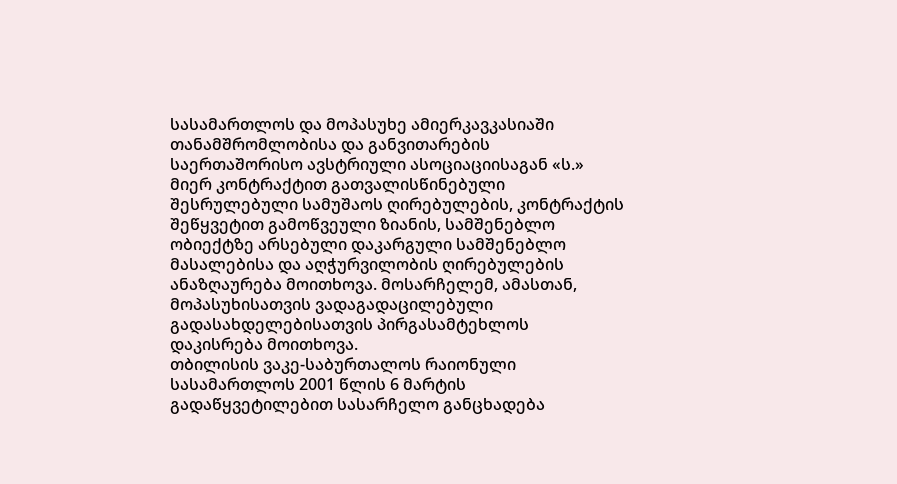სასამართლოს და მოპასუხე ამიერკავკასიაში თანამშრომლობისა და განვითარების საერთაშორისო ავსტრიული ასოციაციისაგან «ს.» მიერ კონტრაქტით გათვალისწინებული შესრულებული სამუშაოს ღირებულების, კონტრაქტის შეწყვეტით გამოწვეული ზიანის, სამშენებლო ობიექტზე არსებული დაკარგული სამშენებლო მასალებისა და აღჭურვილობის ღირებულების ანაზღაურება მოითხოვა. მოსარჩელემ, ამასთან, მოპასუხისათვის ვადაგადაცილებული გადასახდელებისათვის პირგასამტეხლოს დაკისრება მოითხოვა.
თბილისის ვაკე-საბურთალოს რაიონული სასამართლოს 2001 წლის 6 მარტის გადაწყვეტილებით სასარჩელო განცხადება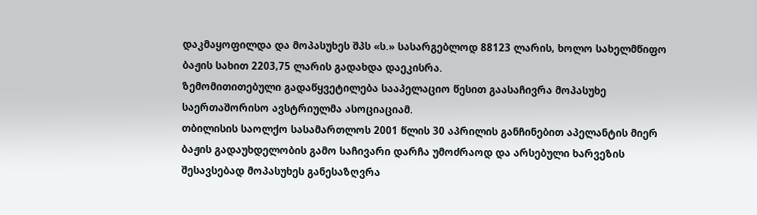დაკმაყოფილდა და მოპასუხეს შპს «ს.» სასარგებლოდ 88123 ლარის, ხოლო სახელმწიფო ბაჟის სახით 2203,75 ლარის გადახდა დაეკისრა.
ზემომითითებული გადაწყვეტილება სააპელაციო წესით გაასაჩივრა მოპასუხე საერთაშორისო ავსტრიულმა ასოციაციამ.
თბილისის საოლქო სასამართლოს 2001 წლის 30 აპრილის განჩინებით აპელანტის მიერ ბაჟის გადაუხდელობის გამო საჩივარი დარჩა უმოძრაოდ და არსებული ხარვეზის შესავსებად მოპასუხეს განესაზღვრა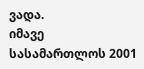ვადა.
იმავე სასამართლოს 2001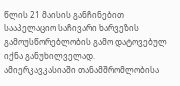წლის 21 მაისის განჩინებით სააპელაციო საჩივარი ხარვეზის გამოუსწორებლობის გამო დატოვებულ იქნა განუხილველად.
ამიერკავკასიაში თანამშრომლობისა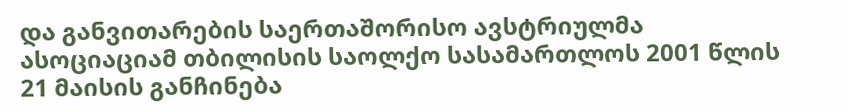და განვითარების საერთაშორისო ავსტრიულმა ასოციაციამ თბილისის საოლქო სასამართლოს 2001 წლის 21 მაისის განჩინება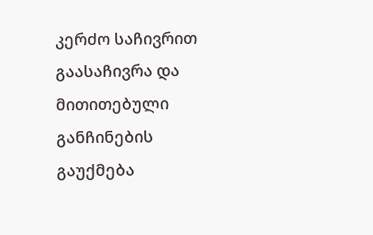კერძო საჩივრით გაასაჩივრა და მითითებული განჩინების გაუქმება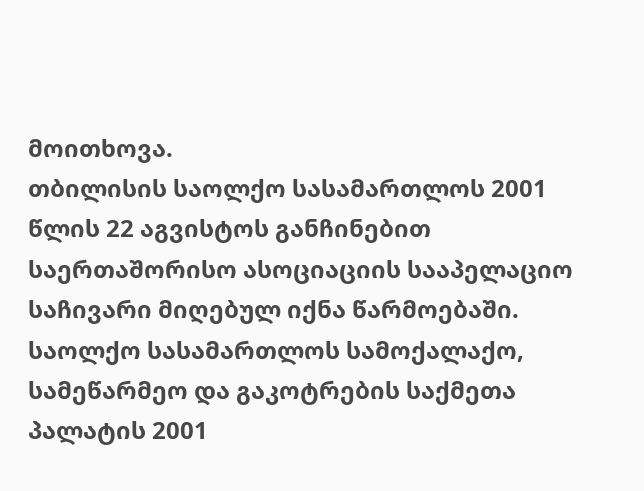მოითხოვა.
თბილისის საოლქო სასამართლოს 2001 წლის 22 აგვისტოს განჩინებით საერთაშორისო ასოციაციის სააპელაციო საჩივარი მიღებულ იქნა წარმოებაში.
საოლქო სასამართლოს სამოქალაქო, სამეწარმეო და გაკოტრების საქმეთა პალატის 2001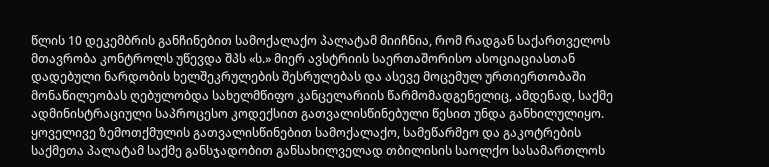წლის 10 დეკემბრის განჩინებით სამოქალაქო პალატამ მიიჩნია, რომ რადგან საქართველოს მთავრობა კონტროლს უწევდა შპს «ს.» მიერ ავსტრიის საერთაშორისო ასოციაციასთან დადებული ნარდობის ხელშეკრულების შესრულებას და ასევე მოცემულ ურთიერთობაში მონაწილეობას ღებულობდა სახელმწიფო კანცელარიის წარმომადგენელიც, ამდენად, საქმე ადმინისტრაციული საპროცესო კოდექსით გათვალისწინებული წესით უნდა განხილულიყო.
ყოველივე ზემოთქმულის გათვალისწინებით სამოქალაქო, სამეწარმეო და გაკოტრების საქმეთა პალატამ საქმე განსჯადობით განსახილველად თბილისის საოლქო სასამართლოს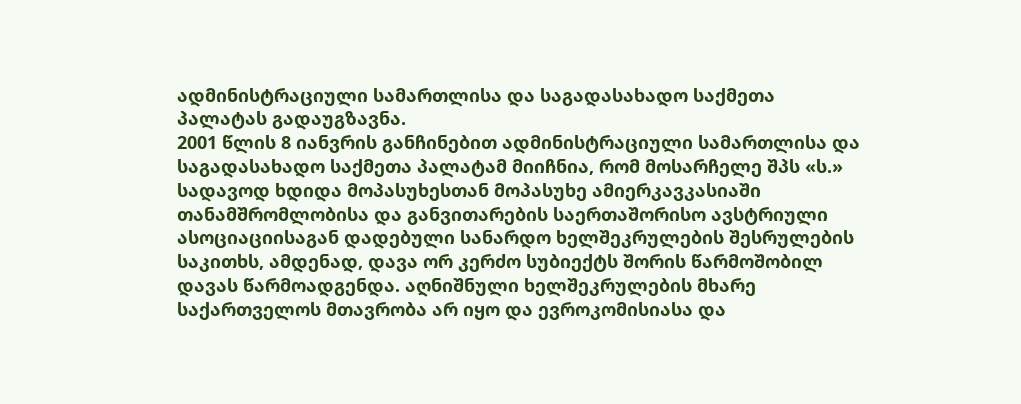ადმინისტრაციული სამართლისა და საგადასახადო საქმეთა პალატას გადაუგზავნა.
2001 წლის 8 იანვრის განჩინებით ადმინისტრაციული სამართლისა და საგადასახადო საქმეთა პალატამ მიიჩნია, რომ მოსარჩელე შპს «ს.» სადავოდ ხდიდა მოპასუხესთან მოპასუხე ამიერკავკასიაში თანამშრომლობისა და განვითარების საერთაშორისო ავსტრიული ასოციაციისაგან დადებული სანარდო ხელშეკრულების შესრულების საკითხს, ამდენად, დავა ორ კერძო სუბიექტს შორის წარმოშობილ დავას წარმოადგენდა. აღნიშნული ხელშეკრულების მხარე საქართველოს მთავრობა არ იყო და ევროკომისიასა და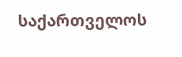საქართველოს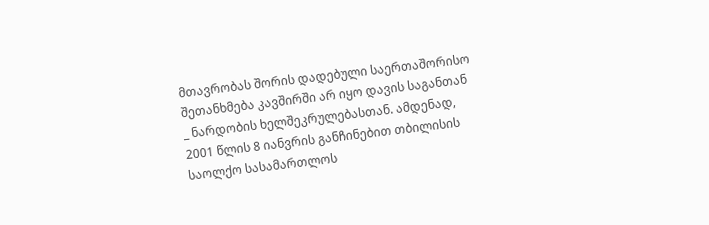მთავრობას შორის დადებული საერთაშორისო შეთანხმება კავშირში არ იყო დავის საგანთან _ ნარდობის ხელშეკრულებასთან. ამდენად, 2001 წლის 8 იანვრის განჩინებით თბილისის საოლქო სასამართლოს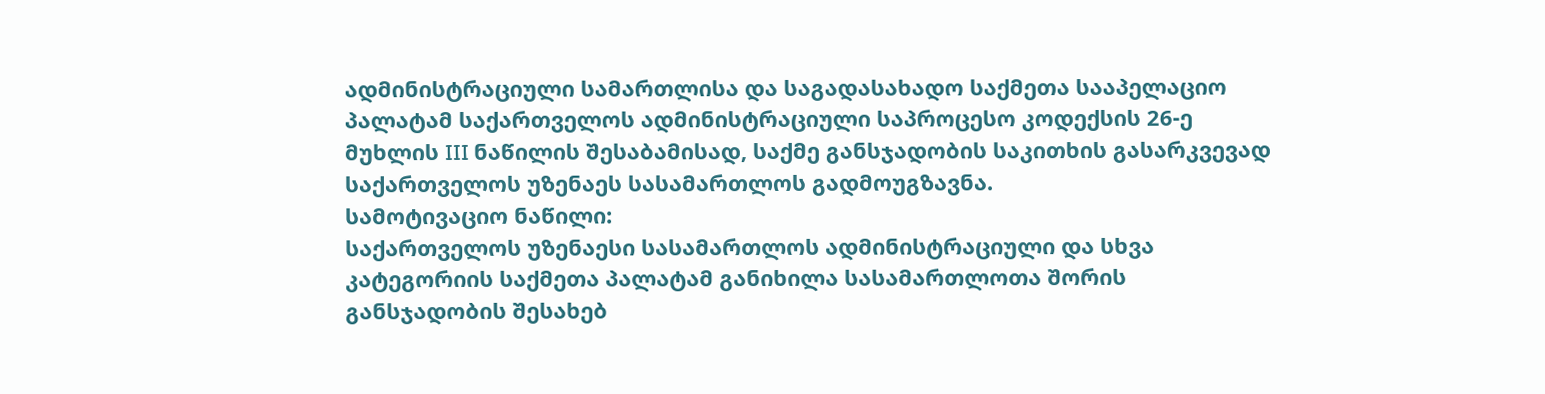ადმინისტრაციული სამართლისა და საგადასახადო საქმეთა სააპელაციო პალატამ საქართველოს ადმინისტრაციული საპროცესო კოდექსის 26-ე მუხლის III ნაწილის შესაბამისად, საქმე განსჯადობის საკითხის გასარკვევად საქართველოს უზენაეს სასამართლოს გადმოუგზავნა.
სამოტივაციო ნაწილი:
საქართველოს უზენაესი სასამართლოს ადმინისტრაციული და სხვა კატეგორიის საქმეთა პალატამ განიხილა სასამართლოთა შორის განსჯადობის შესახებ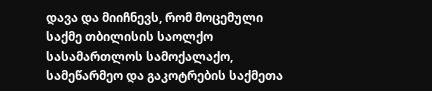დავა და მიიჩნევს, რომ მოცემული საქმე თბილისის საოლქო სასამართლოს სამოქალაქო, სამეწარმეო და გაკოტრების საქმეთა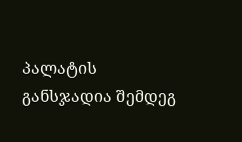პალატის განსჯადია შემდეგ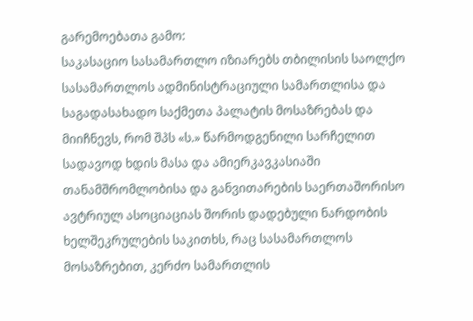გარემოებათა გამო:
საკასაციო სასამართლო იზიარებს თბილისის საოლქო სასამართლოს ადმინისტრაციული სამართლისა და საგადასახადო საქმეთა პალატის მოსაზრებას და მიიჩნევს, რომ შპს «ს.» წარმოდგენილი სარჩელით სადავოდ ხდის მასა და ამიერკავკასიაში თანამშრომლობისა და განვითარების საერთაშორისო ავტრიულ ასოციაციას შორის დადებული ნარდობის ხელშეკრულების საკითხს, რაც სასამართლოს მოსაზრებით, კერძო სამართლის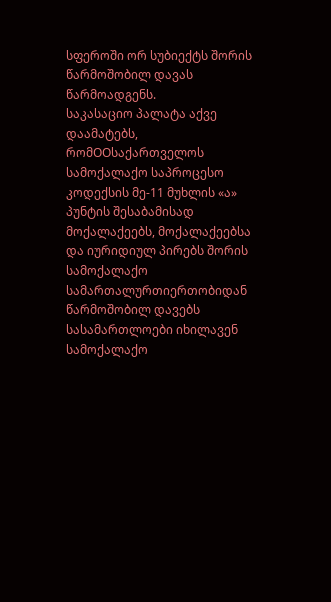სფეროში ორ სუბიექტს შორის წარმოშობილ დავას წარმოადგენს.
საკასაციო პალატა აქვე დაამატებს, რომOOსაქართველოს სამოქალაქო საპროცესო კოდექსის მე-11 მუხლის «ა» პუნტის შესაბამისად მოქალაქეებს, მოქალაქეებსა და იურიდიულ პირებს შორის სამოქალაქო სამართალურთიერთობიდან წარმოშობილ დავებს სასამართლოები იხილავენ სამოქალაქო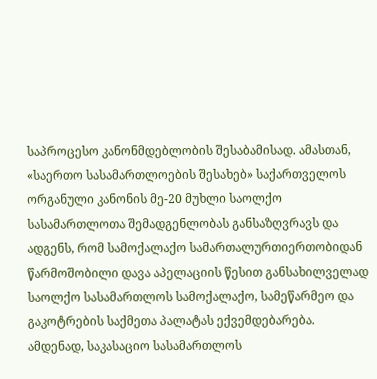საპროცესო კანონმდებლობის შესაბამისად. ამასთან, «საერთო სასამართლოების შესახებ» საქართველოს ორგანული კანონის მე-20 მუხლი საოლქო სასამართლოთა შემადგენლობას განსაზღვრავს და ადგენს, რომ სამოქალაქო სამართალურთიერთობიდან წარმოშობილი დავა აპელაციის წესით განსახილველად საოლქო სასამართლოს სამოქალაქო, სამეწარმეო და გაკოტრების საქმეთა პალატას ექვემდებარება. ამდენად, საკასაციო სასამართლოს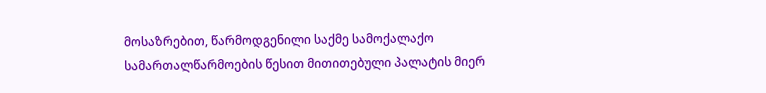მოსაზრებით, წარმოდგენილი საქმე სამოქალაქო სამართალწარმოების წესით მითითებული პალატის მიერ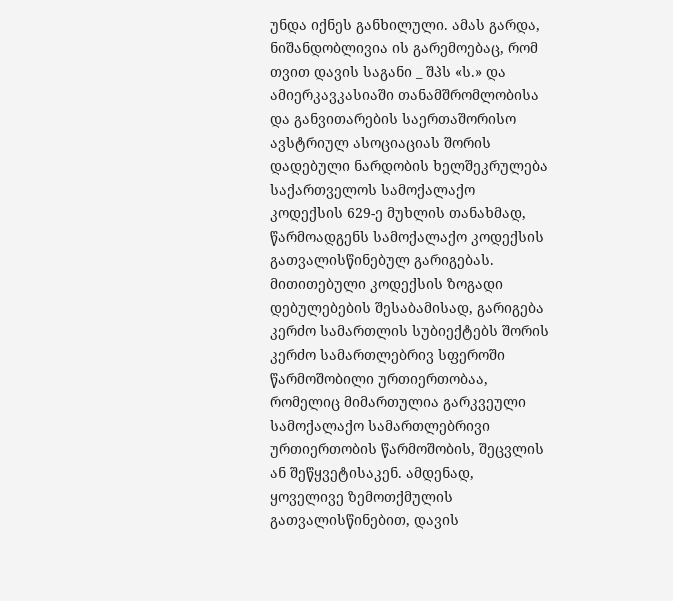უნდა იქნეს განხილული. ამას გარდა, ნიშანდობლივია ის გარემოებაც, რომ თვით დავის საგანი _ შპს «ს.» და ამიერკავკასიაში თანამშრომლობისა და განვითარების საერთაშორისო ავსტრიულ ასოციაციას შორის დადებული ნარდობის ხელშეკრულება საქართველოს სამოქალაქო კოდექსის 629-ე მუხლის თანახმად, წარმოადგენს სამოქალაქო კოდექსის გათვალისწინებულ გარიგებას. მითითებული კოდექსის ზოგადი დებულებების შესაბამისად, გარიგება კერძო სამართლის სუბიექტებს შორის კერძო სამართლებრივ სფეროში წარმოშობილი ურთიერთობაა, რომელიც მიმართულია გარკვეული სამოქალაქო სამართლებრივი ურთიერთობის წარმოშობის, შეცვლის ან შეწყვეტისაკენ. ამდენად, ყოველივე ზემოთქმულის გათვალისწინებით, დავის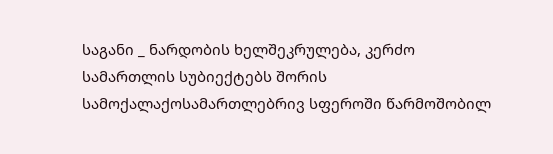საგანი _ ნარდობის ხელშეკრულება, კერძო სამართლის სუბიექტებს შორის სამოქალაქოსამართლებრივ სფეროში წარმოშობილ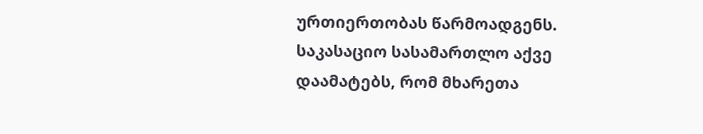ურთიერთობას წარმოადგენს.
საკასაციო სასამართლო აქვე დაამატებს, რომ მხარეთა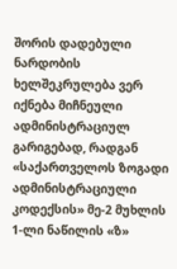შორის დადებული ნარდობის ხელშეკრულება ვერ იქნება მიჩნეული ადმინისტრაციულ გარიგებად, რადგან «საქართველოს ზოგადი ადმინისტრაციული კოდექსის» მე-2 მუხლის 1-ლი ნაწილის «ზ»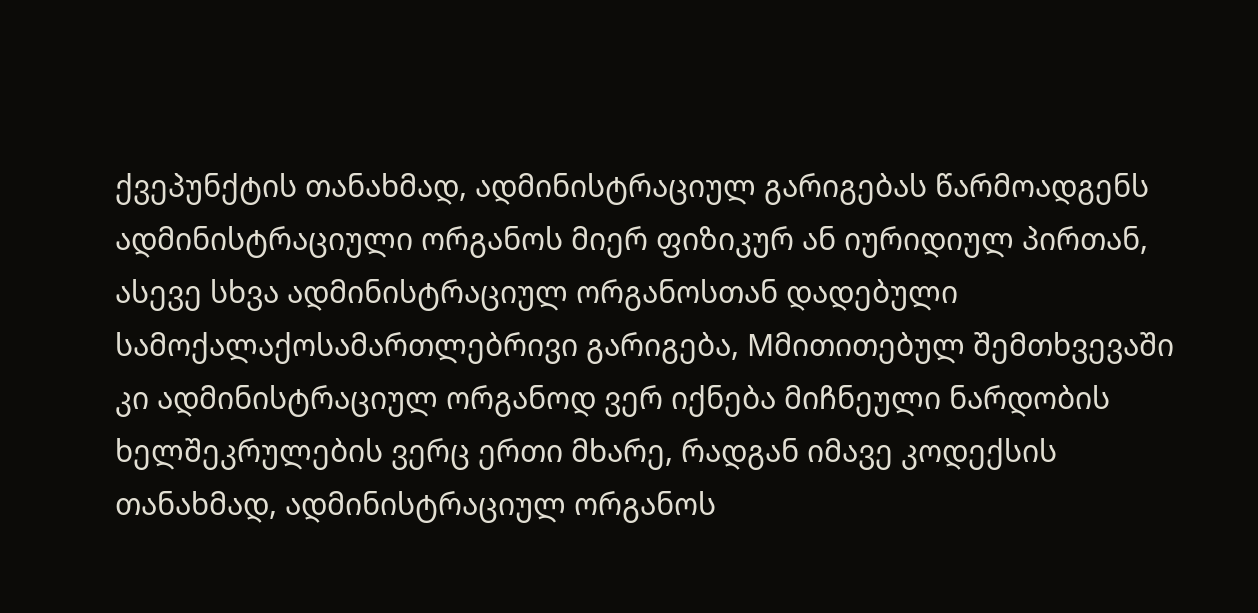ქვეპუნქტის თანახმად, ადმინისტრაციულ გარიგებას წარმოადგენს ადმინისტრაციული ორგანოს მიერ ფიზიკურ ან იურიდიულ პირთან, ასევე სხვა ადმინისტრაციულ ორგანოსთან დადებული სამოქალაქოსამართლებრივი გარიგება, Mმითითებულ შემთხვევაში კი ადმინისტრაციულ ორგანოდ ვერ იქნება მიჩნეული ნარდობის ხელშეკრულების ვერც ერთი მხარე, რადგან იმავე კოდექსის თანახმად, ადმინისტრაციულ ორგანოს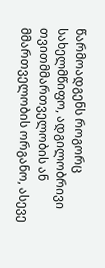წარმოადგენს როგორც სახელმწიფო, ადგილობრივი თვითმმართველობის ან მმართველობის ორგანო, ასევე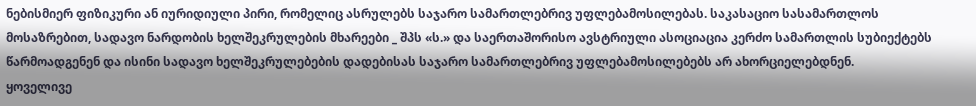ნებისმიერ ფიზიკური ან იურიდიული პირი, რომელიც ასრულებს საჯარო სამართლებრივ უფლებამოსილებას. საკასაციო სასამართლოს მოსაზრებით, სადავო ნარდობის ხელშეკრულების მხარეები _ შპს «ს.» და საერთაშორისო ავსტრიული ასოციაცია კერძო სამართლის სუბიექტებს წარმოადგენენ და ისინი სადავო ხელშეკრულებების დადებისას საჯარო სამართლებრივ უფლებამოსილებებს არ ახორციელებდნენ.
ყოველივე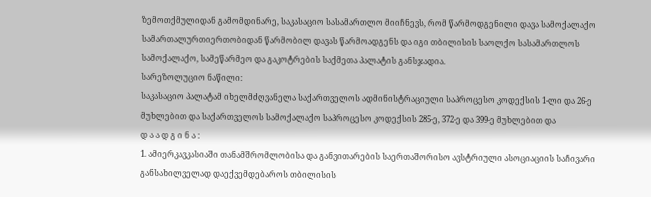ზემოთქმულიდან გამომდინარე, საკასაციო სასამართლო მიიჩნევს, რომ წარმოდგენილი დავა სამოქალაქო სამართალურთიერთობიდან წარმობილ დავას წარმოადგენს და იგი თბილისის საოლქო სასამართლოს სამოქალაქო, სამეწარმეო და გაკოტრების საქმეთა პალატის განსჯადია.
სარეზოლუციო ნაწილი:
საკასაციო პალატამ იხელმძღვანელა საქართველოს ადმინისტრაციული საპროცესო კოდექსის 1-ლი და 26-ე მუხლებით და საქართველოს სამოქალაქო საპროცესო კოდექსის 285-ე, 372-ე და 399-ე მუხლებით და
დ ა ა დ გ ი ნ ა :
1. ამიერკავკასიაში თანამშრომლობისა და განვითარების საერთაშორისო ავსტრიული ასოციაციის საჩივარი განსახილველად დაექვემდებაროს თბილისის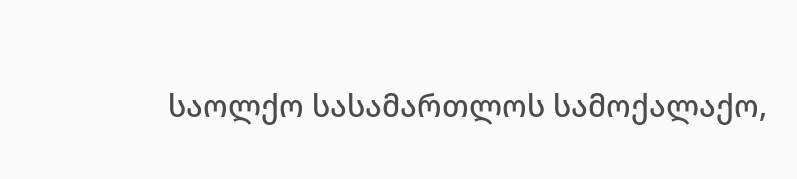საოლქო სასამართლოს სამოქალაქო,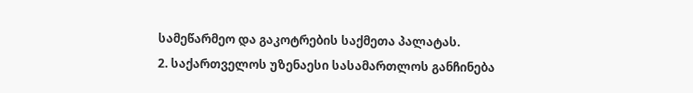სამეწარმეო და გაკოტრების საქმეთა პალატას.
2. საქართველოს უზენაესი სასამართლოს განჩინება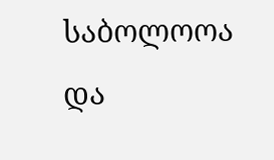საბოლოოა და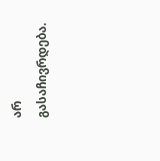არ გასაჩივრდება.